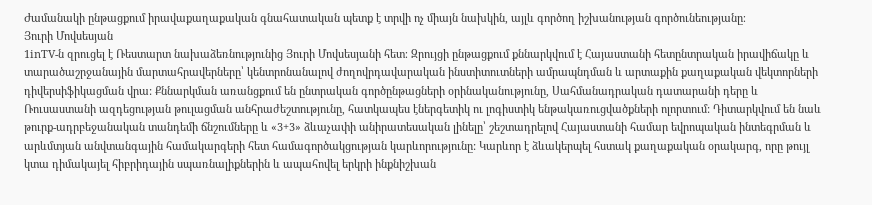Ժամանակի ընթացքում իրավաքաղաքական գնահատական պետք է տրվի ոչ միայն նախկին, այլև գործող իշխանության գործունեությանը։
Յուրի Մովսեսյան
1inTV‑ն զրուցել է Ռեստարտ նախաձեռնությունից Յուրի Մովսեսյանի հետ։ Զրույցի ընթացքում քննարկվում է Հայաստանի հետընտրական իրավիճակը և տարածաշրջանային մարտահրավերները՝ կենտրոնանալով ժողովրդավարական ինստիտուտների ամրապնդման և արտաքին քաղաքական վեկտորների դիվերսիֆիկացման վրա: Քննարկման առանցքում են ընտրական գործընթացների օրինականությունը, Սահմանադրական դատարանի դերը և Ռուսաստանի ազդեցության թուլացման անհրաժեշտությունը, հատկապես էներգետիկ ու լոգիստիկ ենթակառուցվածքների ոլորտում: Դիտարկվում են նաև թուրք-ադրբեջանական տանդեմի ճնշումները և «3+3» ձևաչափի անիրատեսական լինելը՝ շեշտադրելով Հայաստանի համար եվրոպական ինտեգրման և արևմտյան անվտանգային համակարգերի հետ համագործակցության կարևորությունը: Կարևոր է ձևակերպել հստակ քաղաքական օրակարգ, որը թույլ կտա դիմակայել հիբրիդային սպառնալիքներին և ապահովել երկրի ինքնիշխան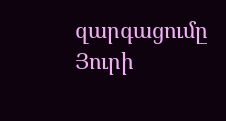զարգացումը
Յուրի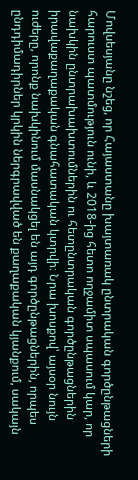Մովսեսյանը նշեց, որ Հայաստանը խայտառակ ընտրական գործընթացների հարուստ պատմություն ունի, և 2018-ից հետո ողջամիտ սպասում կար, որ նախկին ընտրախախտումներին ու հետընտրական գործընթացներին իրավաքաղաքական գնահատական կտրվի։ Նրա խոսքով՝ այսօր նույն ուժերը, որոնք նախկինում մասնակցել են այդ գործընթացներին, որպես ընդդիմադիրներ կրկին ներգրավված են քաղաքական կյանքում, սակայն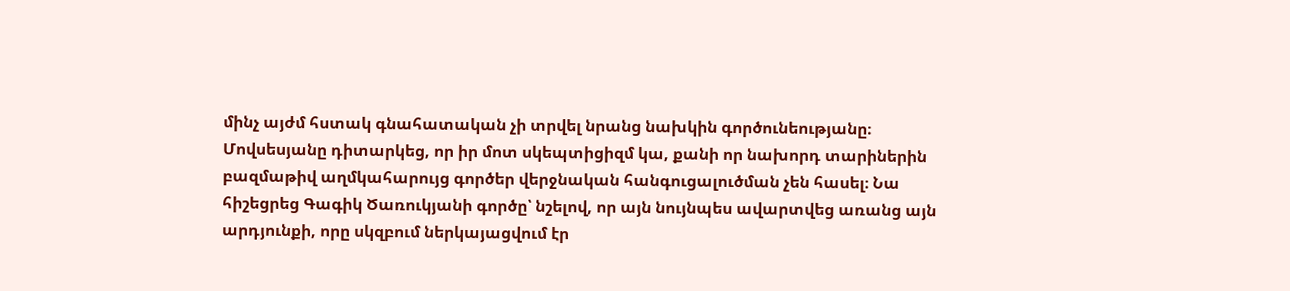մինչ այժմ հստակ գնահատական չի տրվել նրանց նախկին գործունեությանը։
Մովսեսյանը դիտարկեց, որ իր մոտ սկեպտիցիզմ կա, քանի որ նախորդ տարիներին բազմաթիվ աղմկահարույց գործեր վերջնական հանգուցալուծման չեն հասել։ Նա հիշեցրեց Գագիկ Ծառուկյանի գործը՝ նշելով, որ այն նույնպես ավարտվեց առանց այն արդյունքի, որը սկզբում ներկայացվում էր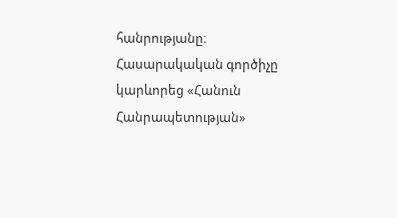հանրությանը։
Հասարակական գործիչը կարևորեց «Հանուն Հանրապետության»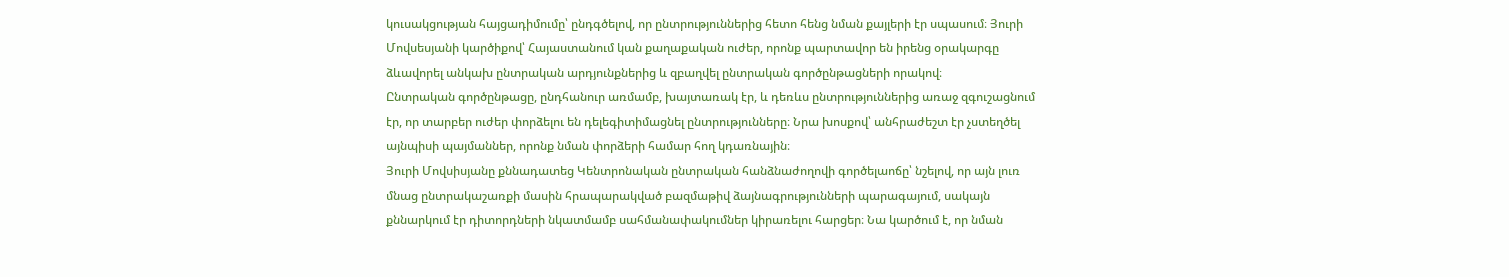կուսակցության հայցադիմումը՝ ընդգծելով, որ ընտրություններից հետո հենց նման քայլերի էր սպասում։ Յուրի Մովսեսյանի կարծիքով՝ Հայաստանում կան քաղաքական ուժեր, որոնք պարտավոր են իրենց օրակարգը ձևավորել անկախ ընտրական արդյունքներից և զբաղվել ընտրական գործընթացների որակով։
Ընտրական գործընթացը, ընդհանուր առմամբ, խայտառակ էր, և դեռևս ընտրություններից առաջ զգուշացնում էր, որ տարբեր ուժեր փորձելու են դելեգիտիմացնել ընտրությունները։ Նրա խոսքով՝ անհրաժեշտ էր չստեղծել այնպիսի պայմաններ, որոնք նման փորձերի համար հող կդառնային։
Յուրի Մովսիսյանը քննադատեց Կենտրոնական ընտրական հանձնաժողովի գործելաոճը՝ նշելով, որ այն լուռ մնաց ընտրակաշառքի մասին հրապարակված բազմաթիվ ձայնագրությունների պարագայում, սակայն քննարկում էր դիտորդների նկատմամբ սահմանափակումներ կիրառելու հարցեր։ Նա կարծում է, որ նման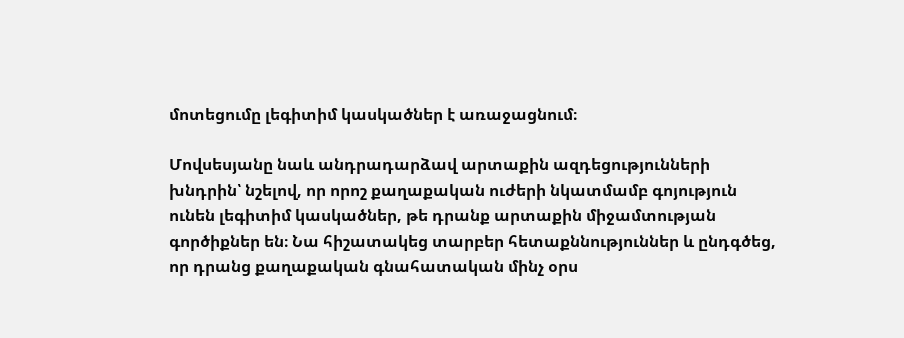մոտեցումը լեգիտիմ կասկածներ է առաջացնում։

Մովսեսյանը նաև անդրադարձավ արտաքին ազդեցությունների խնդրին՝ նշելով, որ որոշ քաղաքական ուժերի նկատմամբ գոյություն ունեն լեգիտիմ կասկածներ, թե դրանք արտաքին միջամտության գործիքներ են։ Նա հիշատակեց տարբեր հետաքննություններ և ընդգծեց, որ դրանց քաղաքական գնահատական մինչ օրս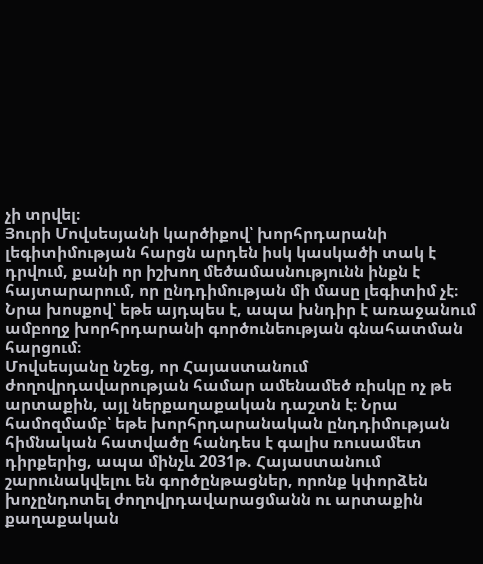չի տրվել։
Յուրի Մովսեսյանի կարծիքով՝ խորհրդարանի լեգիտիմության հարցն արդեն իսկ կասկածի տակ է դրվում, քանի որ իշխող մեծամասնությունն ինքն է հայտարարում, որ ընդդիմության մի մասը լեգիտիմ չէ։ Նրա խոսքով՝ եթե այդպես է, ապա խնդիր է առաջանում ամբողջ խորհրդարանի գործունեության գնահատման հարցում։
Մովսեսյանը նշեց, որ Հայաստանում ժողովրդավարության համար ամենամեծ ռիսկը ոչ թե արտաքին, այլ ներքաղաքական դաշտն է։ Նրա համոզմամբ՝ եթե խորհրդարանական ընդդիմության հիմնական հատվածը հանդես է գալիս ռուսամետ դիրքերից, ապա մինչև 2031թ. Հայաստանում շարունակվելու են գործընթացներ, որոնք կփորձեն խոչընդոտել ժողովրդավարացմանն ու արտաքին քաղաքական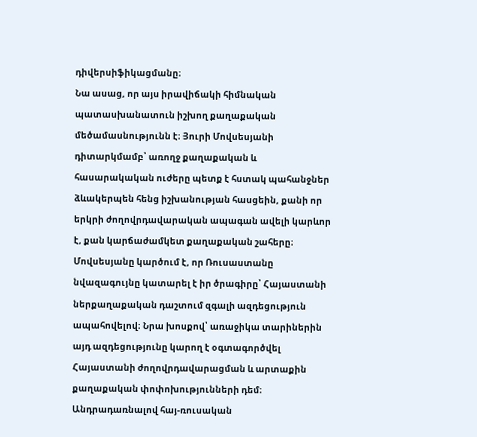դիվերսիֆիկացմանը։
Նա ասաց, որ այս իրավիճակի հիմնական պատասխանատուն իշխող քաղաքական մեծամասնությունն է։ Յուրի Մովսեսյանի դիտարկմամբ՝ առողջ քաղաքական և հասարակական ուժերը պետք է հստակ պահանջներ ձևակերպեն հենց իշխանության հասցեին, քանի որ երկրի ժողովրդավարական ապագան ավելի կարևոր է, քան կարճաժամկետ քաղաքական շահերը։
Մովսեսյանը կարծում է, որ Ռուսաստանը նվազագույնը կատարել է իր ծրագիրը՝ Հայաստանի ներքաղաքական դաշտում զգալի ազդեցություն ապահովելով։ Նրա խոսքով՝ առաջիկա տարիներին այդ ազդեցությունը կարող է օգտագործվել Հայաստանի ժողովրդավարացման և արտաքին քաղաքական փոփոխությունների դեմ։
Անդրադառնալով հայ-ռուսական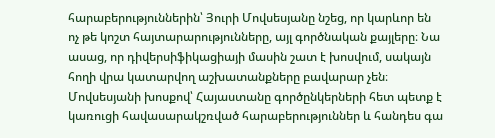հարաբերություններին՝ Յուրի Մովսեսյանը նշեց, որ կարևոր են ոչ թե կոշտ հայտարարությունները, այլ գործնական քայլերը։ Նա ասաց, որ դիվերսիֆիկացիայի մասին շատ է խոսվում, սակայն հողի վրա կատարվող աշխատանքները բավարար չեն։
Մովսեսյանի խոսքով՝ Հայաստանը գործընկերների հետ պետք է կառուցի հավասարակշռված հարաբերություններ և հանդես գա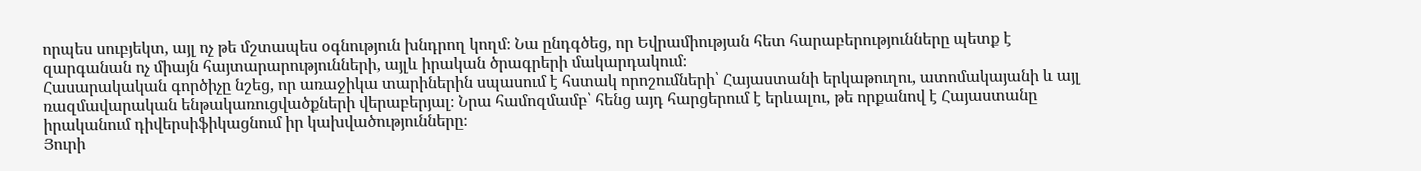որպես սուբյեկտ, այլ ոչ թե մշտապես օգնություն խնդրող կողմ։ Նա ընդգծեց, որ Եվրամիության հետ հարաբերությունները պետք է զարգանան ոչ միայն հայտարարությունների, այլև իրական ծրագրերի մակարդակում։
Հասարակական գործիչը նշեց, որ առաջիկա տարիներին սպասում է հստակ որոշումների՝ Հայաստանի երկաթուղու, ատոմակայանի և այլ ռազմավարական ենթակառուցվածքների վերաբերյալ։ Նրա համոզմամբ՝ հենց այդ հարցերում է երևալու, թե որքանով է Հայաստանը իրականում դիվերսիֆիկացնում իր կախվածությունները։
Յուրի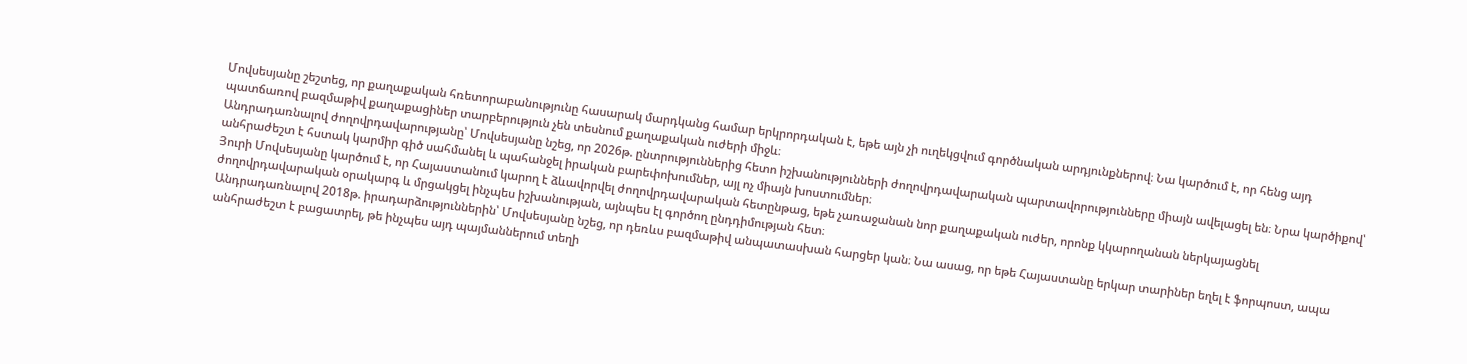Մովսեսյանը շեշտեց, որ քաղաքական հռետորաբանությունը հասարակ մարդկանց համար երկրորդական է, եթե այն չի ուղեկցվում գործնական արդյունքներով։ Նա կարծում է, որ հենց այդ պատճառով բազմաթիվ քաղաքացիներ տարբերություն չեն տեսնում քաղաքական ուժերի միջև։
Անդրադառնալով ժողովրդավարությանը՝ Մովսեսյանը նշեց, որ 2026թ. ընտրություններից հետո իշխանությունների ժողովրդավարական պարտավորությունները միայն ավելացել են։ Նրա կարծիքով՝ անհրաժեշտ է հստակ կարմիր գիծ սահմանել և պահանջել իրական բարեփոխումներ, այլ ոչ միայն խոստումներ։
Յուրի Մովսեսյանը կարծում է, որ Հայաստանում կարող է ձևավորվել ժողովրդավարական հետընթաց, եթե չառաջանան նոր քաղաքական ուժեր, որոնք կկարողանան ներկայացնել ժողովրդավարական օրակարգ և մրցակցել ինչպես իշխանության, այնպես էլ գործող ընդդիմության հետ։
Անդրադառնալով 2018թ. իրադարձություններին՝ Մովսեսյանը նշեց, որ դեռևս բազմաթիվ անպատասխան հարցեր կան։ Նա ասաց, որ եթե Հայաստանը երկար տարիներ եղել է ֆորպոստ, ապա անհրաժեշտ է բացատրել, թե ինչպես այդ պայմաններում տեղի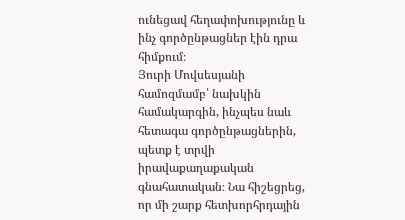ունեցավ հեղափոխությունը և ինչ գործընթացներ էին դրա հիմքում։
Յուրի Մովսեսյանի համոզմամբ՝ նախկին համակարգին, ինչպես նաև հետագա գործընթացներին, պետք է տրվի իրավաքաղաքական գնահատական։ Նա հիշեցրեց, որ մի շարք հետխորհրդային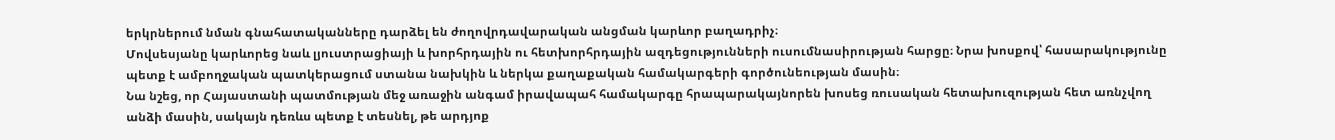երկրներում նման գնահատականները դարձել են ժողովրդավարական անցման կարևոր բաղադրիչ։
Մովսեսյանը կարևորեց նաև լյուստրացիայի և խորհրդային ու հետխորհրդային ազդեցությունների ուսումնասիրության հարցը։ Նրա խոսքով՝ հասարակությունը պետք է ամբողջական պատկերացում ստանա նախկին և ներկա քաղաքական համակարգերի գործունեության մասին։
Նա նշեց, որ Հայաստանի պատմության մեջ առաջին անգամ իրավապահ համակարգը հրապարակայնորեն խոսեց ռուսական հետախուզության հետ առնչվող անձի մասին, սակայն դեռևս պետք է տեսնել, թե արդյոք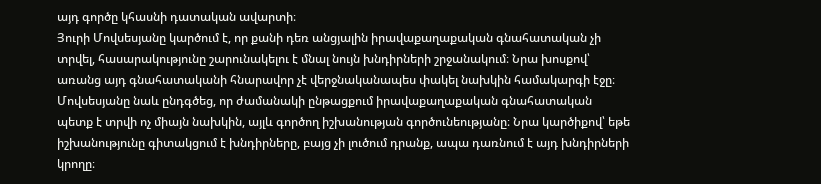այդ գործը կհասնի դատական ավարտի։
Յուրի Մովսեսյանը կարծում է, որ քանի դեռ անցյալին իրավաքաղաքական գնահատական չի տրվել, հասարակությունը շարունակելու է մնալ նույն խնդիրների շրջանակում։ Նրա խոսքով՝ առանց այդ գնահատականի հնարավոր չէ վերջնականապես փակել նախկին համակարգի էջը։
Մովսեսյանը նաև ընդգծեց, որ ժամանակի ընթացքում իրավաքաղաքական գնահատական պետք է տրվի ոչ միայն նախկին, այլև գործող իշխանության գործունեությանը։ Նրա կարծիքով՝ եթե իշխանությունը գիտակցում է խնդիրները, բայց չի լուծում դրանք, ապա դառնում է այդ խնդիրների կրողը։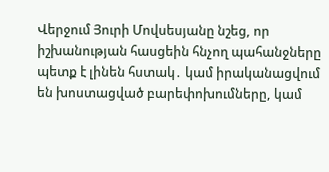Վերջում Յուրի Մովսեսյանը նշեց, որ իշխանության հասցեին հնչող պահանջները պետք է լինեն հստակ․ կամ իրականացվում են խոստացված բարեփոխումները, կամ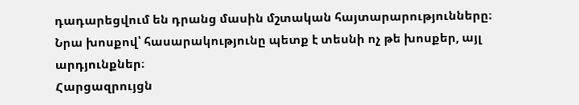դադարեցվում են դրանց մասին մշտական հայտարարությունները։ Նրա խոսքով՝ հասարակությունը պետք է տեսնի ոչ թե խոսքեր, այլ արդյունքներ։
Հարցազրույցն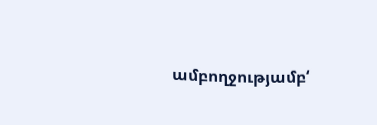ամբողջությամբ‘